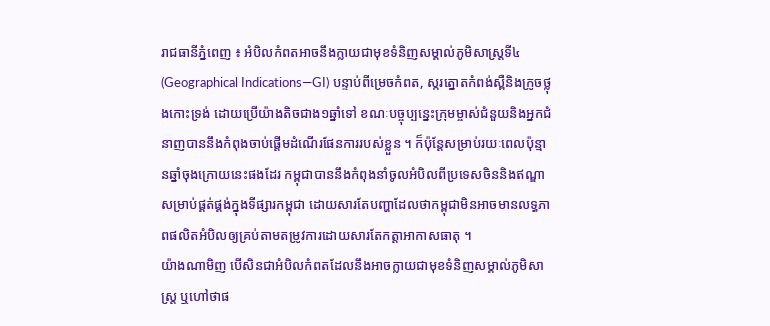រាជធានីភ្នំពេញ ៖ អំបិលកំពតអាចនឹងក្លាយជាមុខទំនិញសម្គាល់ភូមិសាស្ត្រទី៤(Geographical Indications—GI) បន្ទាប់ពីម្រេចកំពត, ស្ករត្នោតកំពង់ស្ពឺនិងក្រូចថ្លុងកោះទ្រង់ ដោយប្រើយ៉ាងតិចជាង១ឆ្នាំទៅ ខណៈបច្ចុប្បន្នេះក្រុមម្ចាស់ជំនួយនិងអ្នកជំនាញបាននឹងកំពុងចាប់ផ្តើមដំណើរផែនការរបស់ខ្លួន ។ ក៏ប៉ុន្តែសម្រាប់រយៈពេលប៉ុន្មានឆ្នាំចុងក្រោយនេះផងដែរ កម្ពុជាបាននឹងកំពុងនាំចូលអំបិលពីប្រទេសចិននិងឥណ្ឌាសម្រាប់ផ្គត់ផ្គង់ក្នុងទីផ្សារកម្ពុជា ដោយសារតែបញ្ហាដែលថាកម្ពុជាមិនអាចមានលទ្ធភាពផលិតអំបិលឲ្យគ្រប់តាមតម្រូវការដោយសារតែកត្តាអាកាសធាតុ ។
យ៉ាងណាមិញ បើសិនជាអំបិលកំពតដែលនឹងអាចក្លាយជាមុខទំនិញសម្គាល់ភូមិសាស្ត្រ ឬហៅថាផ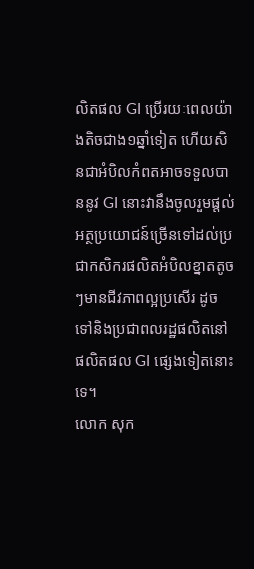លិតផល GI ប្រើរយៈពេលយ៉ាងតិចជាង១ឆ្នាំទៀត ហើយសិនជាអំបិលកំពតអាចទទួលបាននូវ GI នោះវានឹងចូលរួមផ្តល់អត្ថប្រយោជន៍ច្រើនទៅដល់ប្រជាកសិករផលិតអំបិលខ្នាតតូចៗមានជីវភាពល្អប្រសើរ ដូចទៅនិងប្រជាពលរដ្ឋផលិតនៅផលិតផល GI ផ្សេងទៀតនោះទេ។
លោក សុក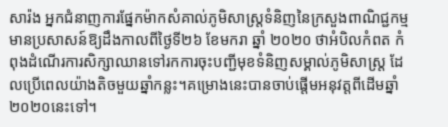សារ៉ង អ្នកជំនាញការផ្នែកម៉ាកសំគាល់ភូមិសាស្ត្រទំនិញនៃក្រសួងពាណិជ្ជកម្មមានប្រសាសន៍ឱ្យដឹងកាលពីថ្ងៃទី២៦ ខែមករា ឆ្នាំ ២០២០ ថាអំបិលកំពត កំពុងដំណើរការសិក្សាឈានទៅរកការចុះបញ្ជីមុខទំនិញសម្គាល់ភូមិសាស្ត្រ ដែលប្រើពេលយ៉ាងតិចមួយឆ្នាំកន្លះ។គម្រោងនេះបានចាប់ផ្តើមអនុវត្តពីដើមឆ្នាំ២០២០នេះទៅ។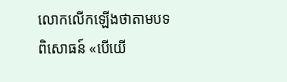លោកលើកឡើងថាតាមបទពិសោធន៍ «បើយើ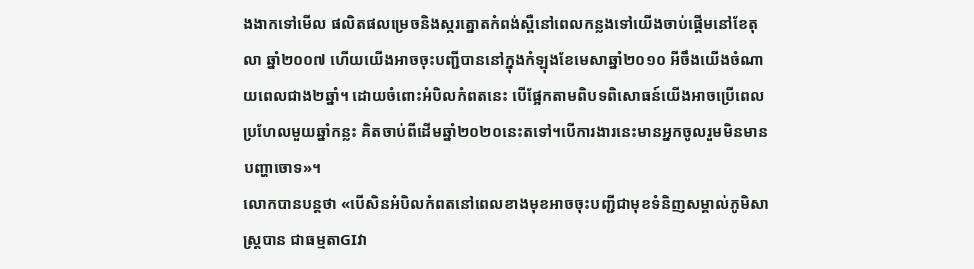ងងាកទៅមើល ផលិតផលម្រេចនិងស្ករត្នោតកំពង់ស្ពឺនៅពេលកន្លងទៅយើងចាប់ផ្តើមនៅខែតុលា ឆ្នាំ២០០៧ ហើយយើងអាចចុះបញ្ជីបាននៅក្នុងកំឡុងខែមេសាឆ្នាំ២០១០ អីចឹងយើងចំណាយពេលជាង២ឆ្នាំ។ ដោយចំពោះអំបិលកំពតនេះ បើផ្អែកតាមពិបទពិសោធន៍យើងអាចប្រើពេលប្រហែលមួយឆ្នាំកន្លះ គិតចាប់ពីដើមឆ្នាំ២០២០នេះតទៅ។បើការងារនេះមានអ្នកចូលរួមមិនមានបញ្ហាចោទ»។
លោកបានបន្តថា «បើសិនអំបិលកំពតនៅពេលខាងមុខអាចចុះបញ្ជីជាមុខទំនិញសម្គាល់ភូមិសាស្ត្របាន ជាធម្មតាGIវា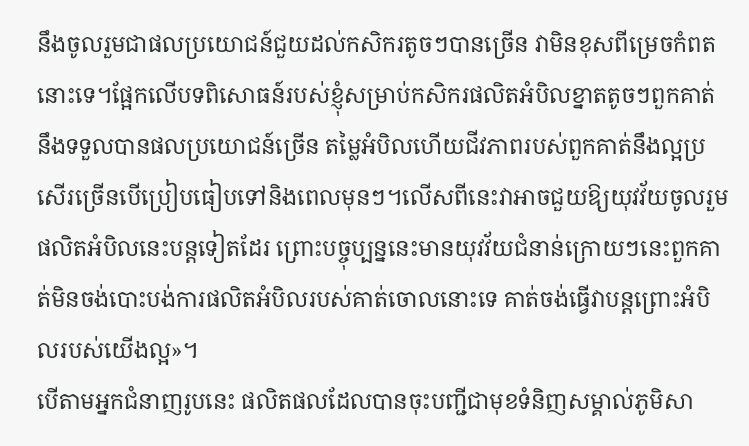នឹងចូលរួមជាផលប្រយោជន៍ជួយដល់កសិករតូចៗបានច្រើន វាមិនខុសពីម្រេចកំពតនោះទេ។ផ្អែកលើបទពិសោធន៍របស់ខ្ញុំសម្រាប់កសិករផលិតអំបិលខ្នាតតូចៗពួកគាត់នឹងទទួលបានផលប្រយោជន៍ច្រើន តម្លៃអំបិលហើយជីវភាពរបស់ពួកគាត់នឹងល្អប្រសើរច្រើនបើប្រៀបធៀបទៅនិងពេលមុនៗ។លើសពីនេះវាអាចជួយឱ្យយុវវ័យចូលរួមផលិតអំបិលនេះបន្តទៀតដែរ ព្រោះបច្ចុប្បន្ននេះមានយុវវ័យជំនាន់ក្រោយៗនេះពួកគាត់មិនចង់បោះបង់ការផលិតអំបិលរបស់គាត់ចោលនោះទេ គាត់ចង់ធ្វើវាបន្តព្រោះអំបិលរបស់យើងល្អ»។
បើតាមអ្នកជំនាញរូបនេះ ផលិតផលដែលបានចុះបញ្ជីជាមុខទំនិញសម្គាល់ភូមិសា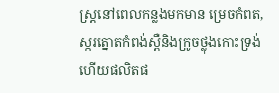ស្ត្រនៅពេលកន្លងមកមាន ម្រេចកំពត, ស្ករត្នោតកំពង់ស្ពឺនិងក្រូចថ្លុងកោះទ្រង់ ហើយផលិតផ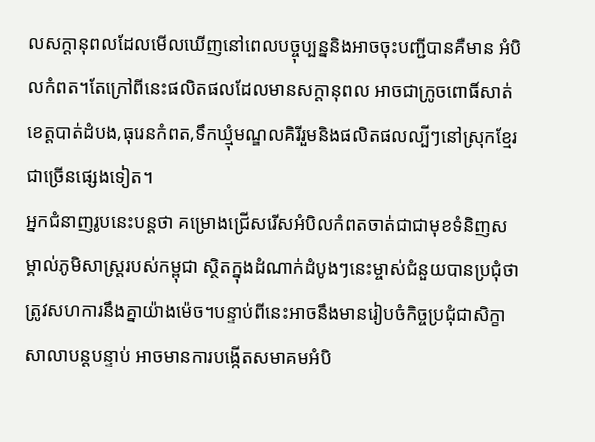លសក្តានុពលដែលមើលឃើញនៅពេលបច្ចុប្បន្ននិងអាចចុះបញ្ជីបានគឺមាន អំបិលកំពត។តែក្រៅពីនេះផលិតផលដែលមានសក្តានុពល អាចជាក្រូចពោធិ៍សាត់ខេត្តបាត់ដំបង,ធុរេនកំពត,ទឹកឃ្មុំមណ្ឌលគិរីរួមនិងផលិតផលល្បីៗនៅស្រុកខ្មែរជាច្រើនផ្សេងទៀត។
អ្នកជំនាញរូបនេះបន្តថា គម្រោងជ្រើសរើសអំបិលកំពតចាត់ជាជាមុខទំនិញសម្គាល់ភូមិសាស្ត្ររបស់កម្ពុជា ស្ថិតក្នុងដំណាក់ដំបូងៗនេះម្ចាស់ជំនួយបានប្រជុំថាត្រូវសហការនឹងគ្នាយ៉ាងម៉េច។បន្ទាប់ពីនេះអាចនឹងមានរៀបចំកិច្ចប្រជុំជាសិក្ខាសាលាបន្តបន្ទាប់ អាចមានការបង្កើតសមាគមអំបិ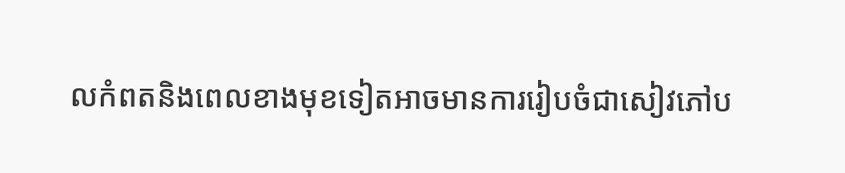លកំពតនិងពេលខាងមុខទៀតអាចមានការរៀបចំជាសៀវភៅប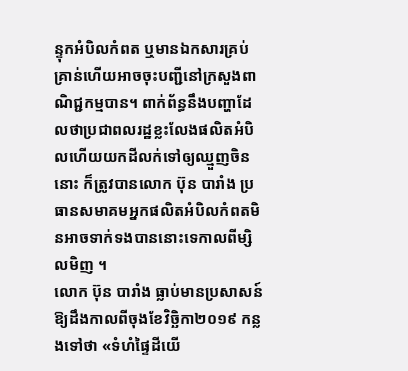ន្ទុកអំបិលកំពត ឬមានឯកសារគ្រប់គ្រាន់ហើយអាចចុះបញ្ជីនៅក្រសួងពាណិជ្ជកម្មបាន។ ពាក់ព័ន្ធនឹងបញ្ហាដែលថាប្រជាពលរដ្ឋខ្លះលែងផលិតអំបិលហើយយកដីលក់ទៅឲ្យឈ្មួញចិននោះ ក៏ត្រូវបានលោក ប៊ុន បារាំង ប្រធានសមាគមអ្នកផលិតអំបិលកំពតមិនអាចទាក់ទងបាននោះទេកាលពីម្សិលមិញ ។
លោក ប៊ុន បារាំង ធ្លាប់មានប្រសាសន៍ឱ្យដឹងកាលពីចុងខែវិច្ឆិកា២០១៩ កន្លងទៅថា «ទំហំផ្ទៃដីយើ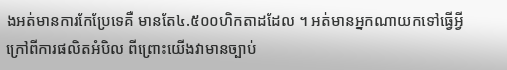ងអត់មានការកែប្រែទេគឺ មានតែ៤.៥០០ហិកតាដដែល ។ អត់មានអ្នកណាយកទៅធ្វើអ្វីក្រៅពីការផលិតអំបិល ពីព្រោះយើងវាមានច្បាប់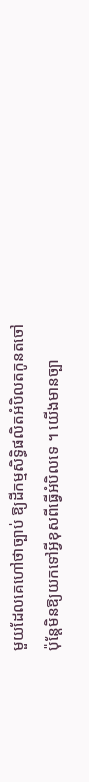មួយដែលគេហៅថាច្បាប់ ឱ្យដីកម្មសិទ្ធិផលិតអំបិលតកូនតចៅប៉ុន្តែមិនឱ្យយកទៅអ្វីខុសពីធ្វើអំបិលទេ ។ យើងមានច្បា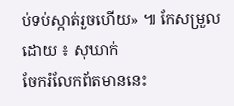ប់ទប់ស្កាត់រួចហើយ» ៕ កែសម្រួលដោយ ៖ សុឃាក់
ចែករំលែកព័តមាននេះ